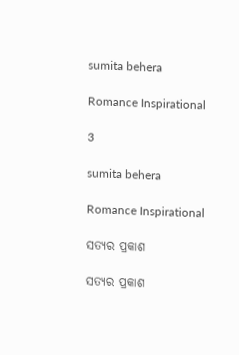sumita behera

Romance Inspirational

3

sumita behera

Romance Inspirational

ସତ୍ୟର ପ୍ରକାଶ

ସତ୍ୟର ପ୍ରକାଶ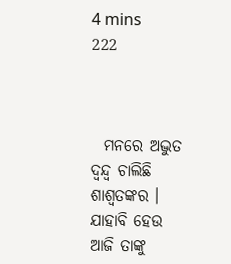4 mins
222



  ମନରେ ଅଦ୍ଭୁତ ଦ୍ଵନ୍ଦ୍ୱ ଚାଲିଛି ଶାଶ୍ୱତଙ୍କର । ଯାହାବି ହେଉ ଆଜି ତାଙ୍କୁ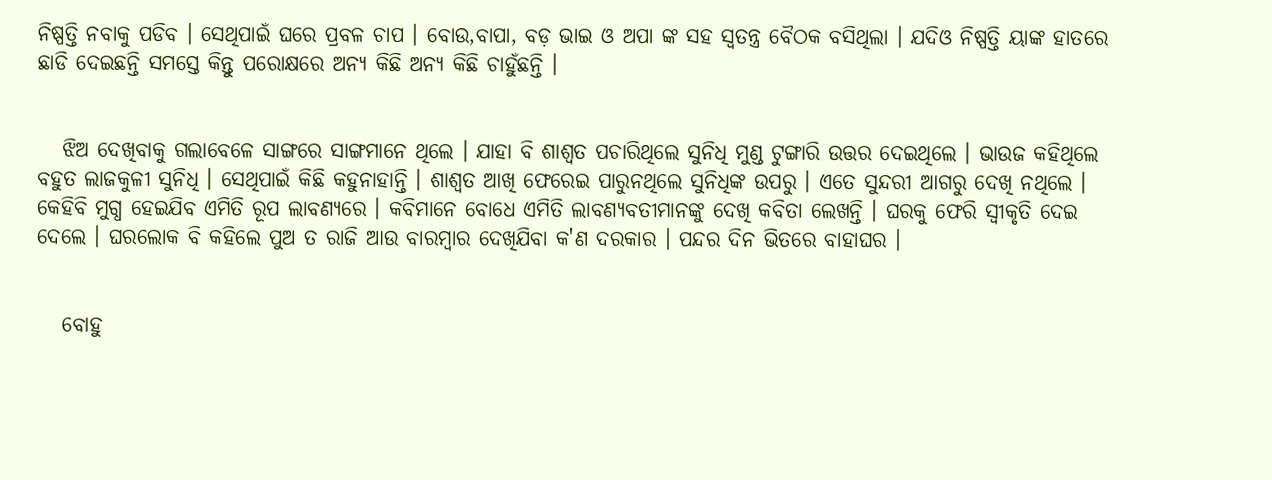ନିଷ୍ପତ୍ତି ନବାକୁ ପଡିବ । ସେଥିପାଇଁ ଘରେ ପ୍ରବଳ ଚାପ । ବୋଉ,ବାପା, ବଡ଼ ଭାଇ ଓ ଅପା ଙ୍କ ସହ ସ୍ୱତନ୍ତ୍ର ବୈଠକ ବସିଥିଲା । ଯଦିଓ ନିଷ୍ପତ୍ତି ୟାଙ୍କ ହାତରେ ଛାଡି ଦେଇଛନ୍ତି ସମସ୍ତେ କିନ୍ତୁ ପରୋକ୍ଷରେ ଅନ୍ୟ କିଛି ଅନ୍ୟ କିଛି ଚାହୁଁଛନ୍ତି ।


   ଝିଅ ଦେଖିବାକୁ ଗଲାବେଳେ ସାଙ୍ଗରେ ସାଙ୍ଗମାନେ ଥିଲେ । ଯାହା ବି ଶାଶ୍ୱତ ପଚାରିଥିଲେ ସୁନିଧି ମୁଣ୍ଡ ଟୁଙ୍ଗାରି ଉତ୍ତର ଦେଇଥିଲେ । ଭାଉଜ କହିଥିଲେ ବହୁତ ଲାଜକୁଳୀ ସୁନିଧି । ସେଥିପାଇଁ କିଛି କହୁନାହାନ୍ତି । ଶାଶ୍ୱତ ଆଖି ଫେରେଇ ପାରୁନଥିଲେ ସୁନିଧିଙ୍କ ଉପରୁ । ଏତେ ସୁନ୍ଦରୀ ଆଗରୁ ଦେଖି ନଥିଲେ । କେହିବି ମୁଗ୍ଧ ହେଇଯିବ ଏମିତି ରୂପ ଲାବଣ୍ୟରେ । କବିମାନେ ବୋଧେ ଏମିତି ଲାବଣ୍ୟବତୀମାନଙ୍କୁ ଦେଖି କବିତା ଲେଖନ୍ତି । ଘରକୁ ଫେରି ସ୍ୱୀକୃତି ଦେଇ ଦେଲେ । ଘରଲୋକ ବି କହିଲେ ପୁଅ ତ ରାଜି ଆଉ ବାରମ୍ବାର ଦେଖିଯିବା କ'ଣ ଦରକାର । ପନ୍ଦର ଦିନ ଭିତରେ ବାହାଘର ।


   ବୋହୁ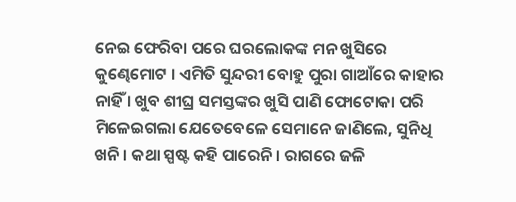ନେଇ ଫେରିବା ପରେ ଘରଲୋକଙ୍କ ମନ ଖୁସିରେ କୁଣ୍ଢେମୋଟ । ଏମିତି ସୁନ୍ଦରୀ ବୋହୁ ପୁରା ଗାଆଁରେ କାହାର ନାହିଁ । ଖୁବ ଶୀଘ୍ର ସମସ୍ତଙ୍କର ଖୁସି ପାଣି ଫୋଟୋକା ପରି ମିଳେଇଗଲା ଯେତେବେଳେ ସେମାନେ ଜାଣିଲେ, ସୁନିଧି ଖନି । କଥା ସ୍ପଷ୍ଟ କହି ପାରେନି । ରାଗରେ ଜଳି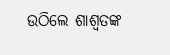ଉଠିଲେ ଶାଶ୍ୱତଙ୍କ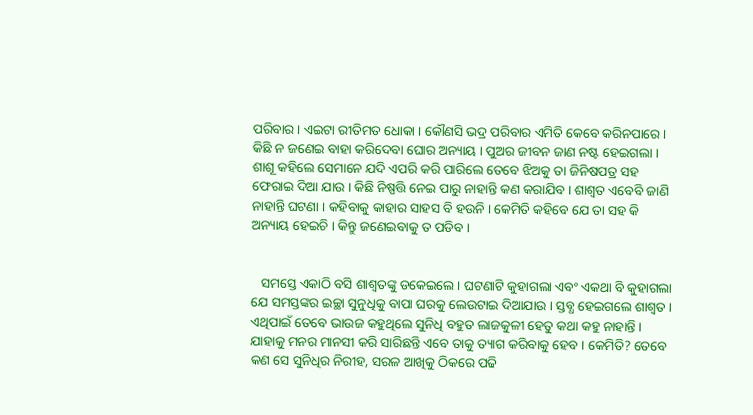ପରିବାର । ଏଇଟା ରୀତିମତ ଧୋକା । କୌଣସି ଭଦ୍ର ପରିବାର ଏମିତି କେବେ କରିନପାରେ । କିଛି ନ ଜଣେଇ ବାହା କରିଦେବା ଘୋର ଅନ୍ୟାୟ । ପୁଅର ଜୀବନ ଜାଣ ନଷ୍ଟ ହେଇଗଲା । ଶାଶୂ କହିଲେ ସେମାନେ ଯଦି ଏପରି କରି ପାରିଲେ ତେବେ ଝିଅକୁ ତା ଜିନିଷପତ୍ର ସହ ଫେରାଇ ଦିଆ ଯାଉ । କିଛି ନିଷ୍ପତ୍ତି ନେଇ ପାରୁ ନାହାନ୍ତି କଣ କରାଯିବ । ଶାଶ୍ୱତ ଏବେବି ଜାଣି ନାହାନ୍ତି ଘଟଣା । କହିବାକୁ କାହାର ସାହସ ବି ହଉନି । କେମିତି କହିବେ ଯେ ତା ସହ କି ଅନ୍ୟାୟ ହେଇଚି । କିନ୍ତୁ ଜଣେଇବାକୁ ତ ପଡିବ ।


   ସମସ୍ତେ ଏକାଠି ବସି ଶାଶ୍ୱତଙ୍କୁ ଡକେଇଲେ । ଘଟଣାଟି କୁହାଗଲା ଏବଂ ଏକଥା ବି କୁହାଗଲା ଯେ ସମସ୍ତଙ୍କର ଇଚ୍ଛା ସୁନୁଧିକୁ ବାପା ଘରକୁ ଲେଉଟାଇ ଦିଆଯାଉ । ସ୍ତବ୍ଧ ହେଇଗଲେ ଶାଶ୍ୱତ । ଏଥିପାଇଁ ତେବେ ଭାଉଜ କହୁଥିଲେ ସୁନିଧି ବହୁତ ଲାଜକୁଳୀ ହେତୁ କଥା କହୁ ନାହାନ୍ତି । ଯାହାକୁ ମନର ମାନସୀ କରି ସାରିଛନ୍ତି ଏବେ ତାକୁ ତ୍ୟାଗ କରିବାକୁ ହେବ । କେମିତି? ତେବେ କଣ ସେ ସୁନିଧିର ନିରୀହ, ସରଳ ଆଖିକୁ ଠିକରେ ପଢି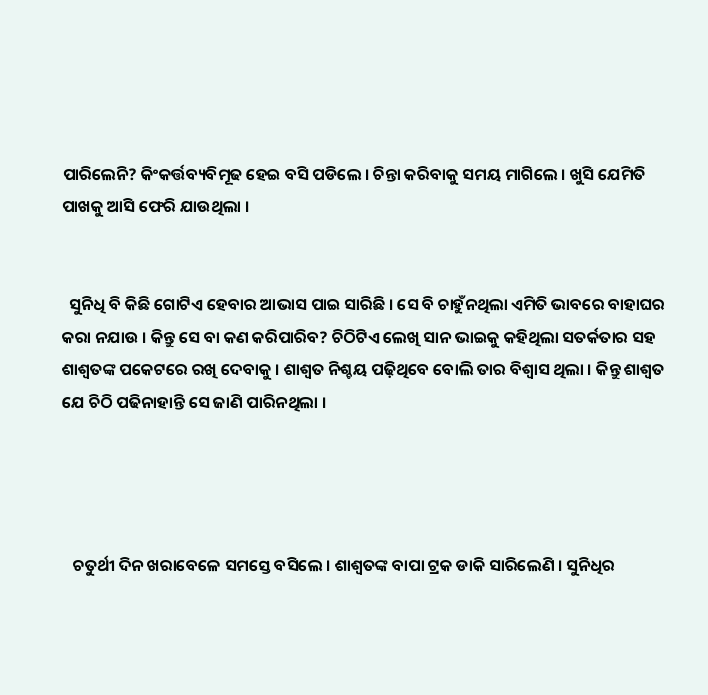ପାରିଲେନି? କିଂକର୍ତ୍ତବ୍ୟବିମୂଢ ହେଇ ବସି ପଡିଲେ । ଚିନ୍ତା କରିବାକୁ ସମୟ ମାଗିଲେ । ଖୁସି ଯେମିତି ପାଖକୁ ଆସି ଫେରି ଯାଉଥିଲା ।


  ସୁନିଧି ବି କିଛି ଗୋଟିଏ ହେବାର ଆଭାସ ପାଇ ସାରିଛି । ସେ ବି ଚାହୁଁନଥିଲା ଏମିତି ଭାବରେ ବାହାଘର କରା ନଯାଉ । କିନ୍ତୁ ସେ ବା କଣ କରିପାରିବ? ଚିଠିଟିଏ ଲେଖି ସାନ ଭାଇକୁ କହିଥିଲା ସତର୍କତାର ସହ ଶାଶ୍ୱତଙ୍କ ପକେଟରେ ରଖି ଦେବାକୁ । ଶାଶ୍ୱତ ନିଶ୍ଚୟ ପଢ଼ିଥିବେ ବୋଲି ତାର ବିଶ୍ୱାସ ଥିଲା । କିନ୍ତୁ ଶାଶ୍ୱତ ଯେ ଚିଠି ପଢିନାହାନ୍ତି ସେ ଜାଣି ପାରିନଥିଲା ।




   ଚତୁର୍ଥୀ ଦିନ ଖରାବେଳେ ସମସ୍ତେ ବସିଲେ । ଶାଶ୍ୱତଙ୍କ ବାପା ଟ୍ରକ ଡାକି ସାରିଲେଣି । ସୁନିଧିର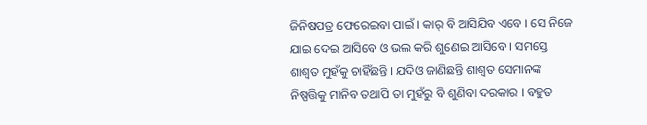ଜିନିଷପତ୍ର ଫେରେଇବା ପାଇଁ । କାର୍ ବି ଆସିଯିବ ଏବେ । ସେ ନିଜେ ଯାଇ ଦେଇ ଆସିବେ ଓ ଭଲ କରି ଶୁଣେଇ ଆସିବେ । ସମସ୍ତେ ଶାଶ୍ୱତ ମୁହଁକୁ ଚାହିଁଛନ୍ତି । ଯଦିଓ ଜାଣିଛନ୍ତି ଶାଶ୍ୱତ ସେମାନଙ୍କ ନିଷ୍ପତ୍ତିକୁ ମାନିବ ତଥାପି ତା ମୁହଁରୁ ବି ଶୁଣିବା ଦରକାର । ବହୁତ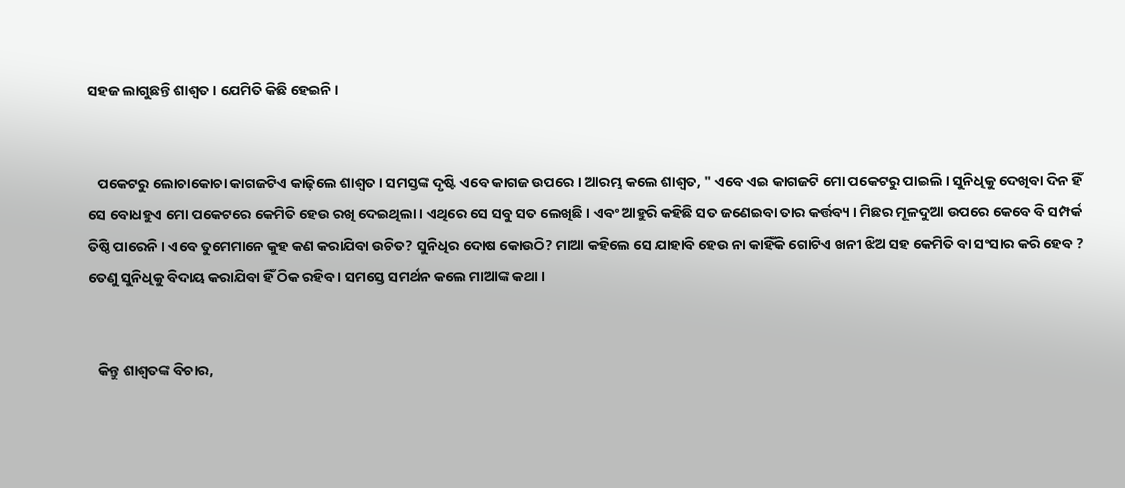ସହଜ ଲାଗୁଛନ୍ତି ଶାଶ୍ୱତ । ଯେମିତି କିଛି ହେଇନି ।


   ପକେଟରୁ ଲୋଚାକୋଚା କାଗଜଟିଏ କାଢ଼ିଲେ ଶାଶ୍ୱତ । ସମସ୍ତଙ୍କ ଦୃଷ୍ଟି ଏବେ କାଗଜ ଉପରେ । ଆରମ୍ଭ କଲେ ଶାଶ୍ୱତ, " ଏବେ ଏଇ କାଗଜଟି ମୋ ପକେଟରୁ ପାଇଲି । ସୁନିଧିକୁ ଦେଖିବା ଦିନ ହିଁ ସେ ବୋଧହୁଏ ମୋ ପକେଟରେ କେମିତି ହେଉ ରଖି ଦେଇଥିଲା । ଏଥିରେ ସେ ସବୁ ସତ ଲେଖିଛି । ଏବଂ ଆହୁରି କହିଛି ସତ ଜଣେଇବା ତାର କର୍ତ୍ତବ୍ୟ । ମିଛର ମୂଳଦୁଆ ଉପରେ କେବେ ବି ସମ୍ପର୍କ ତିଷ୍ଠି ପାରେନି । ଏବେ ତୁମେମାନେ କୁହ କଣ କରାଯିବା ଉଚିତ? ସୁନିଧିର ଦୋଷ କୋଉଠି? ମାଆ କହିଲେ ସେ ଯାହାବି ହେଉ ନା କାହିଁକି ଗୋଟିଏ ଖନୀ ଝିଅ ସହ କେମିତି ବା ସଂସାର କରି ହେବ ? ତେଣୁ ସୁନିଧିକୁ ବିଦାୟ କରାଯିବା ହିଁ ଠିକ ରହିବ । ସମସ୍ତେ ସମର୍ଥନ କଲେ ମାଆଙ୍କ କଥା ।


   କିନ୍ତୁ ଶାଶ୍ୱତଙ୍କ ବିଚାର,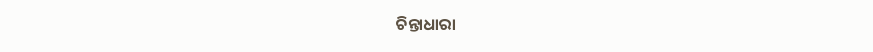ଚିନ୍ତାଧାରା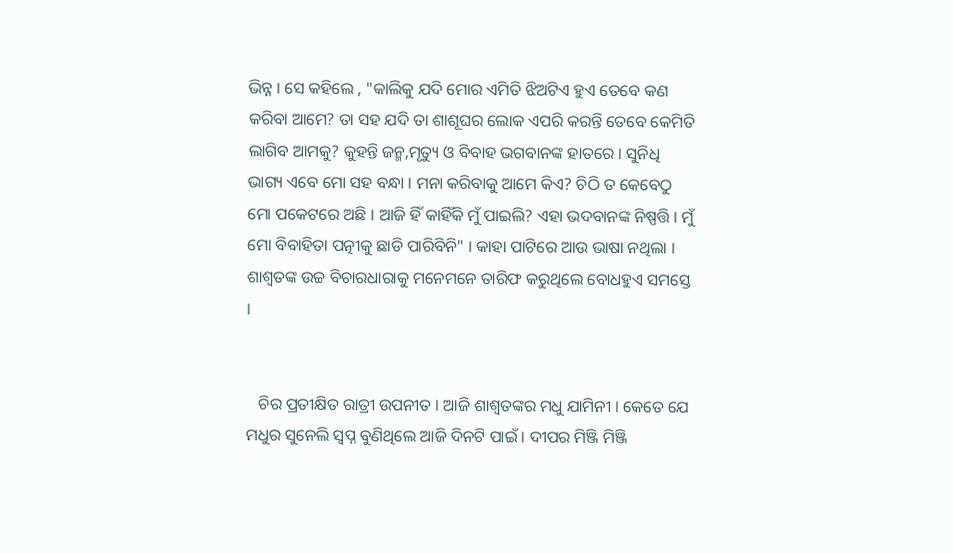ଭିନ୍ନ । ସେ କହିଲେ , "କାଲିକୁ ଯଦି ମୋର ଏମିତି ଝିଅଟିଏ ହୁଏ ତେବେ କଣ କରିବା ଆମେ? ତା ସହ ଯଦି ତା ଶାଶୂଘର ଲୋକ ଏପରି କରନ୍ତି ତେବେ କେମିତି ଲାଗିବ ଆମକୁ? କୁହନ୍ତି ଜନ୍ମ,ମୃତ୍ୟୁ ଓ ବିବାହ ଭଗବାନଙ୍କ ହାତରେ । ସୁନିଧି ଭାଗ୍ୟ ଏବେ ମୋ ସହ ବନ୍ଧା । ମନା କରିବାକୁ ଆମେ କିଏ? ଚିଠି ତ କେବେଠୁ ମୋ ପକେଟରେ ଅଛି । ଆଜି ହିଁ କାହିଁକି ମୁଁ ପାଇଲି? ଏହା ଭଦବାନଙ୍କ ନିଷ୍ପତ୍ତି । ମୁଁ ମୋ ବିବାହିତା ପତ୍ନୀକୁ ଛାଡି ପାରିବିନି" । କାହା ପାଟିରେ ଆଉ ଭାଷା ନଥିଲା । ଶାଶ୍ୱତଙ୍କ ଉଚ୍ଚ ବିଚାରଧାରାକୁ ମନେମନେ ତାରିଫ କରୁଥିଲେ ବୋଧହୁଏ ସମସ୍ତେ ।


   ଚିର ପ୍ରତୀକ୍ଷିତ ରାତ୍ରୀ ଉପନୀତ । ଆଜି ଶାଶ୍ୱତଙ୍କର ମଧୁ ଯାମିନୀ । କେତେ ଯେ ମଧୁର ସୁନେଲି ସ୍ୱପ୍ନ ବୁଣିଥିଲେ ଆଜି ଦିନଟି ପାଇଁ । ଦୀପର ମିଞ୍ଜି ମିଞ୍ଜି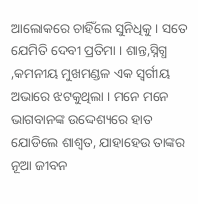ଆଲୋକରେ ଚାହିଁଲେ ସୁନିଧିକୁ । ସତେ ଯେମିତି ଦେବୀ ପ୍ରତିମା । ଶାନ୍ତ,ସ୍ନିଗ୍ଧ ,କମନୀୟ ମୁଖମଣ୍ଡଳ ଏକ ସ୍ୱର୍ଗୀୟ ଅଭାରେ ଝଟକୁଥିଲା । ମନେ ମନେ ଭାଗବାନଙ୍କ ଉଦ୍ଦେଶ୍ୟରେ ହାତ ଯୋଡିଲେ ଶାଶ୍ୱତ, ଯାହାହେଉ ତାଙ୍କର ନୂଆ ଜୀବନ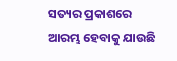ସତ୍ୟର ପ୍ରକାଶରେ ଆରମ୍ଭ ହେବାକୁ ଯାଉଛି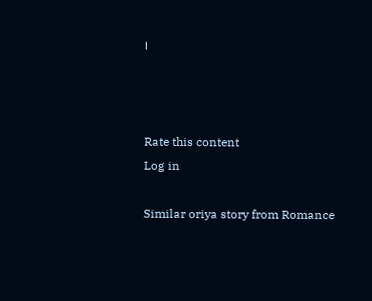।



Rate this content
Log in

Similar oriya story from Romance